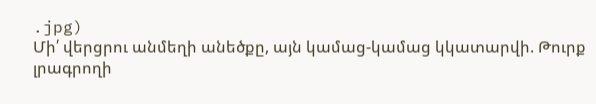.jpg)
Մի՛ վերցրու անմեղի անեծքը, այն կամաց-կամաց կկատարվի. Թուրք լրագրողի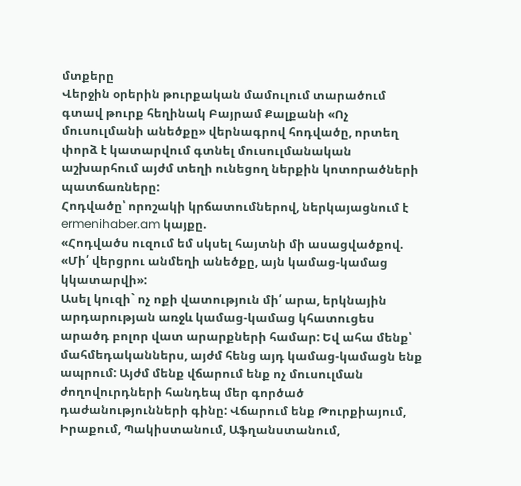մտքերը
Վերջին օրերին թուրքական մամուլում տարածում գտավ թուրք հեղինակ Բայրամ Քալքանի «Ոչ մուսուլմանի անեծքը» վերնագրով հոդվածը, որտեղ փորձ է կատարվում գտնել մուսուլմանական աշխարհում այժմ տեղի ունեցող ներքին կոտորածների պատճառները:
Հոդվածը՝ որոշակի կրճատումներով, ներկայացնում է ermenihaber.am կայքը.
«Հոդվածս ուզում եմ սկսել հայտնի մի ասացվածքով. «Մի՛ վերցրու անմեղի անեծքը, այն կամաց-կամաց կկատարվի»:
Ասել կուզի` ոչ ոքի վատություն մի՛ արա, երկնային արդարության առջև կամաց-կամաց կհատուցես արածդ բոլոր վատ արարքների համար: Եվ ահա մենք՝ մահմեդականներս, այժմ հենց այդ կամաց-կամացն ենք ապրում: Այժմ մենք վճարում ենք ոչ մուսուլման ժողովուրդների հանդեպ մեր գործած դաժանությունների գինը: Վճարում ենք Թուրքիայում, Իրաքում, Պակիստանում, Աֆղանստանում,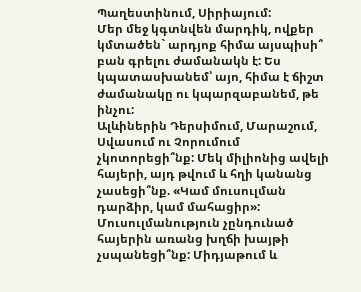Պաղեստինում, Սիրիայում:
Մեր մեջ կգտնվեն մարդիկ, ովքեր կմտածեն` արդյոք հիմա այսպիսի՞ բան գրելու ժամանակն է: Ես կպատասխանեմ՝ այո, հիմա է ճիշտ ժամանակը ու կպարզաբանեմ, թե ինչու:
Ալևիներին Դերսիմում, Մարաշում, Սվասում ու Չորումում չկոտորեցի՞նք: Մեկ միլիոնից ավելի հայերի, այդ թվում և հղի կանանց չասեցի՞նք. «Կամ մուսուլման դարձիր, կամ մահացիր»: Մուսուլմանություն չընդունած հայերին առանց խղճի խայթի չսպանեցի՞նք: Միդյաթում և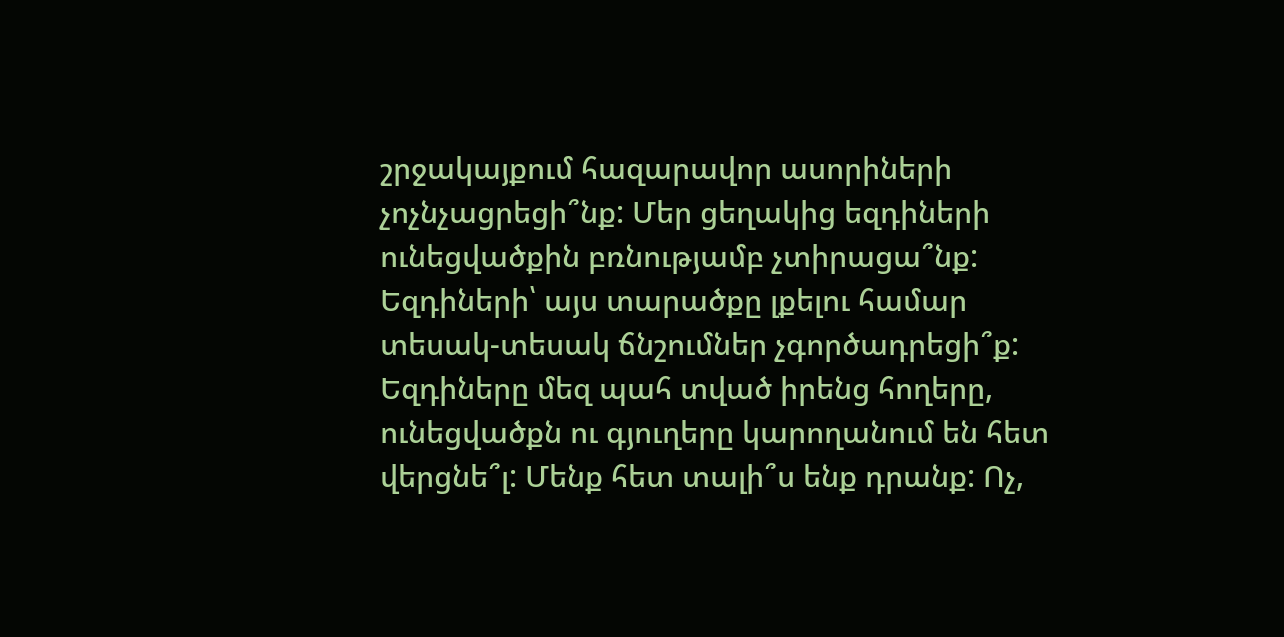շրջակայքում հազարավոր ասորիների չոչնչացրեցի՞նք: Մեր ցեղակից եզդիների ունեցվածքին բռնությամբ չտիրացա՞նք: Եզդիների՝ այս տարածքը լքելու համար տեսակ-տեսակ ճնշումներ չգործադրեցի՞ք: Եզդիները մեզ պահ տված իրենց հողերը, ունեցվածքն ու գյուղերը կարողանում են հետ վերցնե՞լ: Մենք հետ տալի՞ս ենք դրանք: Ոչ,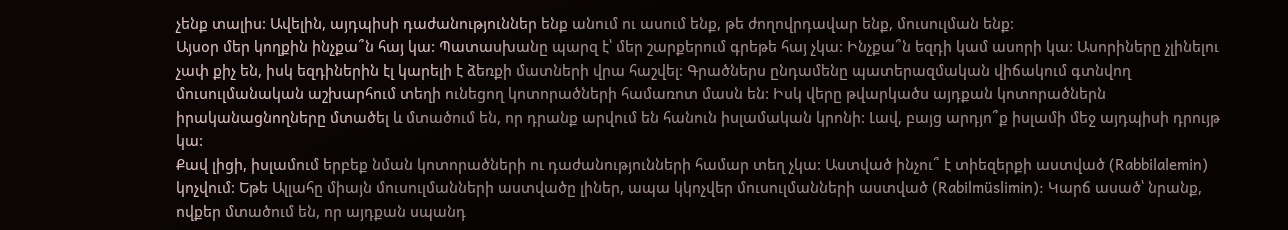չենք տալիս: Ավելին, այդպիսի դաժանություններ ենք անում ու ասում ենք, թե ժողովրդավար ենք, մուսուլման ենք:
Այսօր մեր կողքին ինչքա՞ն հայ կա: Պատասխանը պարզ է՝ մեր շարքերում գրեթե հայ չկա: Ինչքա՞ն եզդի կամ ասորի կա: Ասորիները չլինելու չափ քիչ են, իսկ եզդիներին էլ կարելի է ձեռքի մատների վրա հաշվել: Գրածներս ընդամենը պատերազմական վիճակում գտնվող մուսուլմանական աշխարհում տեղի ունեցող կոտորածների համառոտ մասն են: Իսկ վերը թվարկածս այդքան կոտորածներն իրականացնողները մտածել և մտածում են, որ դրանք արվում են հանուն իսլամական կրոնի: Լավ, բայց արդյո՞ք իսլամի մեջ այդպիսի դրույթ կա:
Քավ լիցի, իսլամում երբեք նման կոտորածների ու դաժանությունների համար տեղ չկա: Աստված ինչու՞ է տիեզերքի աստված (Rabbilalemin) կոչվում: Եթե Ալլահը միայն մուսուլմանների աստվածը լիներ, ապա կկոչվեր մուսուլմանների աստված (Rabilmüslimin): Կարճ ասած՝ նրանք, ովքեր մտածում են, որ այդքան սպանդ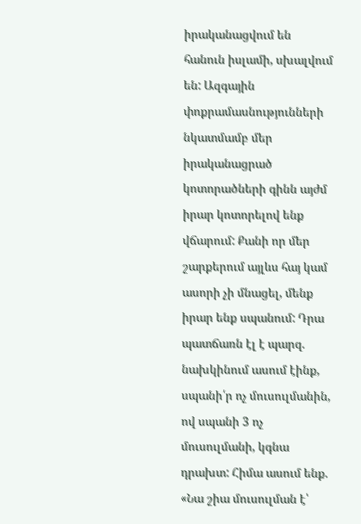իրականացվում են հանուն իսլամի, սխալվում են: Ազգային փոքրամասնությունների նկատմամբ մեր իրականացրած կոտորածների գինն այժմ իրար կոտորելով ենք վճարում: Քանի որ մեր շարքերում այլևս հայ կամ ասորի չի մնացել, մենք իրար ենք սպանում: Դրա պատճառն էլ է պարզ. նախկինում ասում էինք, սպանի՛ր ոչ մուսուլմանին, ով սպանի 3 ոչ մուսուլմանի, կգնա դրախտ: Հիմա ասում ենք. «Նա շիա մուսուլման է՝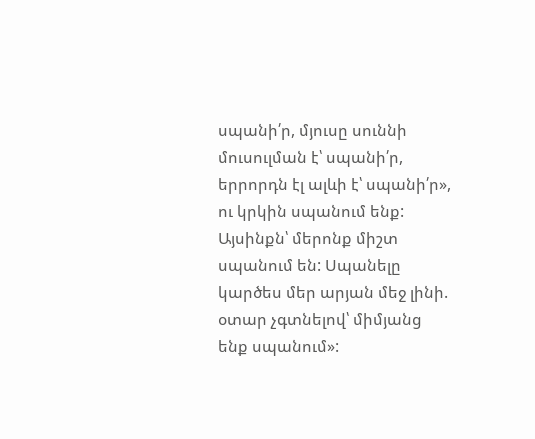սպանի՛ր, մյուսը սուննի մուսուլման է՝ սպանի՛ր, երրորդն էլ ալևի է՝ սպանի՛ր», ու կրկին սպանում ենք: Այսինքն՝ մերոնք միշտ սպանում են: Սպանելը կարծես մեր արյան մեջ լինի. օտար չգտնելով՝ միմյանց ենք սպանում»: